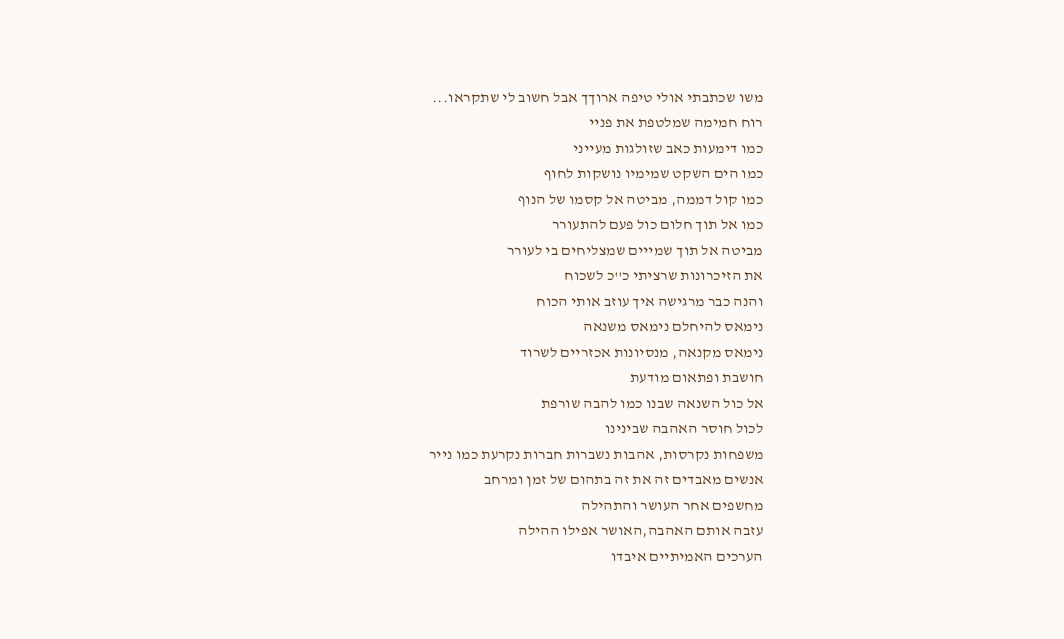משו שכתבתי אולי טיפה ארוךך אבל חשוב לי שתקראו...
רוח חמימה שמלטפת את פניי
כמו דימעות כאב שזולגות מעייני
כמו הים השקט שמימיו נושקות לחוף
כמו קול דממה, מביטה אל קסמו של הנוף
כמו אל תוך חלום כול פעם להתעורר
מביטה אל תוך שמייים שמצליחים בי לעורר
את הזיכרונות שרציתי כ''כ לשכוח
והנה כבר מרגישה איך עוזב אותי הכוח
נימאס להיחלם נימאס משנאה
נימאס מקנאה, מנסיונות אכזריים לשרוד
חושבת ופתאום מודעת
אל כול השנאה שבנו כמו להבה שורפת
לכול חוסר האהבה שבינינו
משפחות נקרסות, אהבות נשברות חברות נקרעת כמו נייר
אנשים מאבדים זה את זה בתהום של זמן ומרחב
מחשפים אחר העושר והתהילה
עזבה אותם האהבה,האושר אפילו ההילה
הערכים האמיתיים איבדו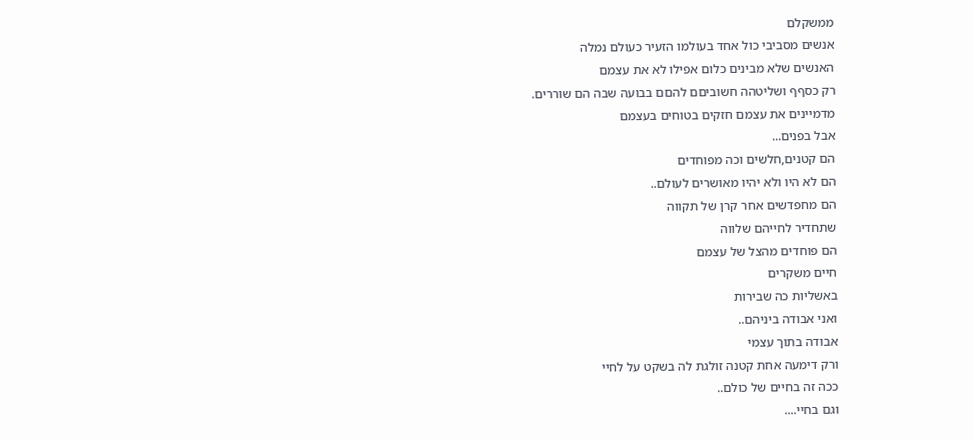ממשקלם
אנשים מסביבי כול אחד בעולמו הזעיר כעולם נמלה
האנשים שלא מבינים כלום אפילו לא את עצמם
רק כסףף ושליטהה חשוביםם להםם בבועה שבה הם שוררים.
מדמיינים את עצמם חזקים בטוחים בעצמם
אבל בפנים...
הם קטנים,חלשים וכה מפוחדים
הם לא היו ולא יהיו מאושרים לעולם..
הם מחפדשים אחר קרן של תקווה
שתחדיר לחייהם שלווה
הם פוחדים מהצל של עצמם
חיים משקרים
באשליות כה שבירות
ואני אבודה ביניהם..
אבודה בתוך עצמי
ורק דימעה אחת קטנה זולגת לה בשקט על לחיי
ככה זה בחיים של כולם..
וגם בחיי....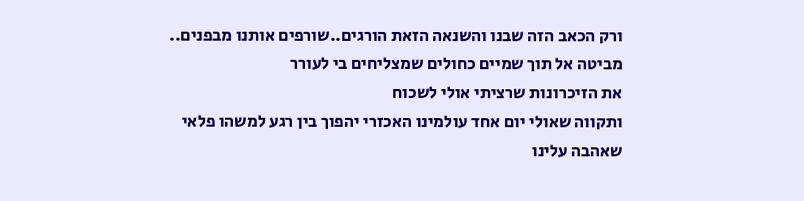ורק הכאב הזה שבנו והשנאה הזאת הורגים..שורפים אותנו מבפנים..
מביטה אל תוך שמיים כחולים שמצליחים בי לעורר
את הזיכרונות שרציתי אולי לשכוח
ותקווה שאולי יום אחד עולמינו האכזרי יהפוך בין רגע למשהו פלאי
שאהבה עלינו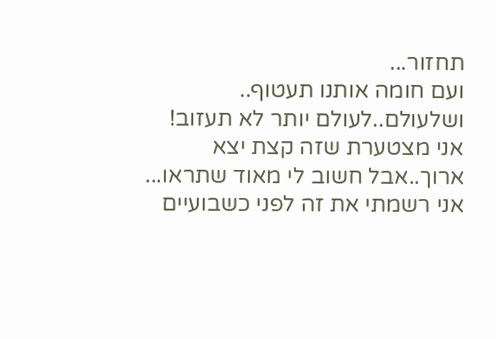תחזור...
ועם חומה אותנו תעטוף..
ושלעולם..לעולם יותר לא תעזוב!
אני מצטערת שזה קצת יצא ארוך..אבל חשוב לי מאוד שתראו...
אני רשמתי את זה לפני כשבועיים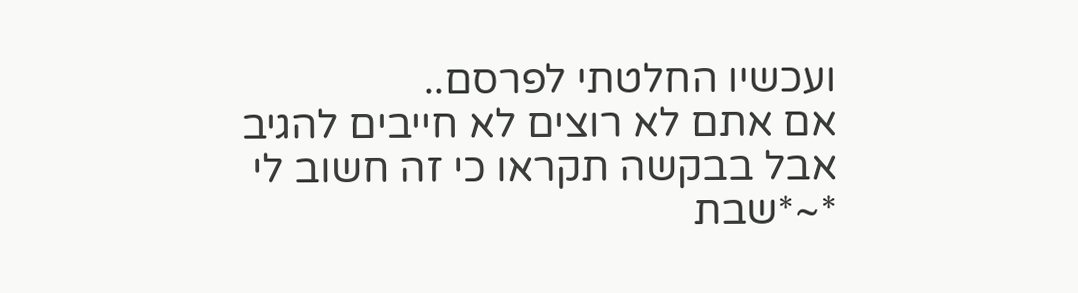ועכשיו החלטתי לפרסם..
אם אתם לא רוצים לא חייבים להגיב
אבל בבקשה תקראו כי זה חשוב לי
*~*שבת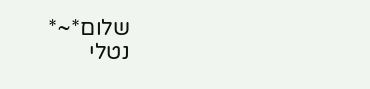שלום*~*
נטלי